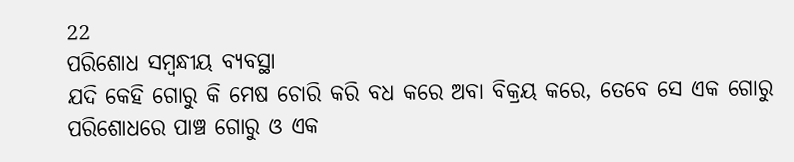22
ପରିଶୋଧ ସମ୍ବନ୍ଧୀୟ ବ୍ୟବସ୍ଥା
ଯଦି କେହି ଗୋରୁ କି ମେଷ ଚୋରି କରି ବଧ କରେ ଅବା ବିକ୍ରୟ କରେ, ତେବେ ସେ ଏକ ଗୋରୁ ପରିଶୋଧରେ ପାଞ୍ଚ ଗୋରୁ ଓ ଏକ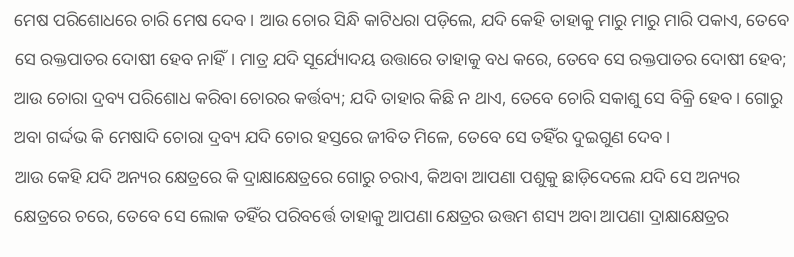ମେଷ ପରିଶୋଧରେ ଚାରି ମେଷ ଦେବ। ଆଉ ଚୋର ସିନ୍ଧି କାଟିଧରା ପଡ଼ିଲେ, ଯଦି କେହି ତାହାକୁ ମାରୁ ମାରୁ ମାରି ପକାଏ, ତେବେ ସେ ରକ୍ତପାତର ଦୋଷୀ ହେବ ନାହିଁ। ମାତ୍ର ଯଦି ସୂର୍ଯ୍ୟୋଦୟ ଉତ୍ତାରେ ତାହାକୁ ବଧ କରେ, ତେବେ ସେ ରକ୍ତପାତର ଦୋଷୀ ହେବ; ଆଉ ଚୋରା ଦ୍ରବ୍ୟ ପରିଶୋଧ କରିବା ଚୋରର କର୍ତ୍ତବ୍ୟ; ଯଦି ତାହାର କିଛି ନ ଥାଏ, ତେବେ ଚୋରି ସକାଶୁ ସେ ବିକ୍ରି ହେବ। ଗୋରୁ ଅବା ଗର୍ଦ୍ଦଭ କି ମେଷାଦି ଚୋରା ଦ୍ରବ୍ୟ ଯଦି ଚୋର ହସ୍ତରେ ଜୀବିତ ମିଳେ, ତେବେ ସେ ତହିଁର ଦୁଇଗୁଣ ଦେବ।
ଆଉ କେହି ଯଦି ଅନ୍ୟର କ୍ଷେତ୍ରରେ କି ଦ୍ରାକ୍ଷାକ୍ଷେତ୍ରରେ ଗୋରୁ ଚରାଏ, କିଅବା ଆପଣା ପଶୁକୁ ଛାଡ଼ିଦେଲେ ଯଦି ସେ ଅନ୍ୟର କ୍ଷେତ୍ରରେ ଚରେ, ତେବେ ସେ ଲୋକ ତହିଁର ପରିବର୍ତ୍ତେ ତାହାକୁ ଆପଣା କ୍ଷେତ୍ରର ଉତ୍ତମ ଶସ୍ୟ ଅବା ଆପଣା ଦ୍ରାକ୍ଷାକ୍ଷେତ୍ରର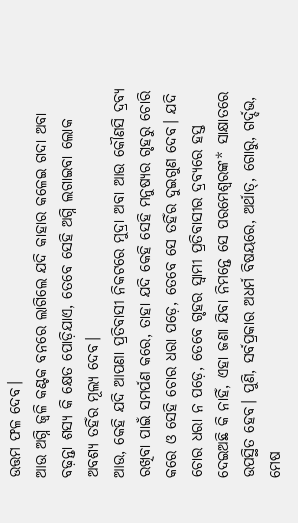ଉତ୍ତମ ଫଳ ଦେବ।
ଆଉ ଅଗ୍ନି ଜ୍ୱଳି କଣ୍ଟକ ବନରେ ଲାଗିଲେ ଯଦି କାହାର କଳେଇ ଗଦା ଅବା ବଢ଼ନ୍ତା ଶସ୍ୟ କି କ୍ଷେତ ପୋଡ଼ିଯାଏ, ତେବେ ସେହି ଅଗ୍ନି ଲଗାଇବା ଲୋକ ଅବଶ୍ୟ ତହିଁର ମୂଲ୍ୟ ଦେବ।
ଆଉ, କେହି ଯଦି ଆପଣା ପ୍ରତିବାସୀ ନିକଟରେ ମୁଦ୍ରା ଅବା ଆଉ କୌଣସି ଦ୍ରବ୍ୟ ରଖିବା ପାଇଁ ସମର୍ପଣ କରେ, ତାହା ଯଦି କେହି ସେହି ମନୁଷ୍ୟର ଗୃହରୁ ଚୋରି କରେ ଓ ସେହି ଚୋର ଧରା ପଡ଼େ, ତେବେ ସେ ତହିଁର ଦୁଇଗୁଣ ଦେବ। ଯଦି ଚୋର ଧରା ନ ପଡ଼େ, ତେବେ ଗୃହର ସ୍ୱାମୀ ପ୍ରତିବାସୀର ଦ୍ରବ୍ୟରେ ହସ୍ତ ଦେଇଅଛି କି ନାହିଁ, ଏହା ଜଣା ଯିବା ନିମନ୍ତେ ସେ ପରମେଶ୍ୱରଙ୍କ* ସାକ୍ଷାତରେ ଉପସ୍ଥିତ ହେବ। ପୁଣି, ସର୍ବପ୍ରକାର ଅଧର୍ମ ବିଷୟରେ, ଅର୍ଥାତ୍‍, ଗୋରୁ, ଗର୍ଦ୍ଦଭ, ମେଷ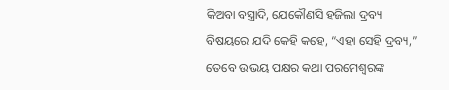କିଅବା ବସ୍ତ୍ରାଦି, ଯେକୌଣସି ହଜିଲା ଦ୍ରବ୍ୟ ବିଷୟରେ ଯଦି କେହି କହେ, “ଏହା ସେହି ଦ୍ରବ୍ୟ,” ତେବେ ଉଭୟ ପକ୍ଷର କଥା ପରମେଶ୍ୱରଙ୍କ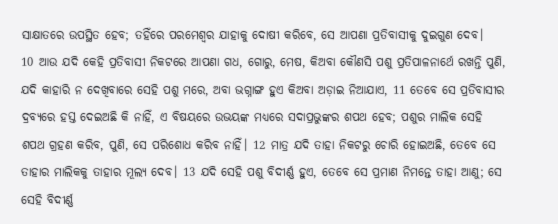ସାକ୍ଷାତରେ ଉପସ୍ଥିତ ହେବ; ତହିଁରେ ପରମେଶ୍ୱର ଯାହାକୁ ଦୋଷୀ କରିବେ, ସେ ଆପଣା ପ୍ରତିବାସୀକୁ ଦୁଇଗୁଣ ଦେବ।
10 ଆଉ ଯଦି କେହି ପ୍ରତିବାସୀ ନିକଟରେ ଆପଣା ଗଧ, ଗୋରୁ, ମେଷ, କିଅବା କୌଣସି ପଶୁ ପ୍ରତିପାଳନାର୍ଥେ ରଖନ୍ତି ପୁଣି, ଯଦି କାହାରି ନ ଦେଖିବାରେ ସେହି ପଶୁ ମରେ, ଅବା ଭଗ୍ନାଙ୍ଗ ହୁଏ କିଅବା ଅଡ଼ାଇ ନିଆଯାଏ, 11 ତେବେ ସେ ପ୍ରତିବାସୀର ଦ୍ରବ୍ୟରେ ହସ୍ତ ଦେଇଅଛି କି ନାହିଁ, ଏ ବିଷୟରେ ଉଭୟଙ୍କ ମଧ୍ୟରେ ସଦାପ୍ରଭୁଙ୍କର ଶପଥ ହେବ; ପଶୁର ମାଲିକ ସେହି ଶପଥ ଗ୍ରହଣ କରିବ, ପୁଣି, ସେ ପରିଶୋଧ କରିବ ନାହିଁ। 12 ମାତ୍ର ଯଦି ତାହା ନିକଟରୁ ଚୋରି ହୋଇଅଛି, ତେବେ ସେ ତାହାର ମାଲିକକୁ ତାହାର ମୂଲ୍ୟ ଦେବ। 13 ଯଦି ସେହି ପଶୁ ବିଦୀର୍ଣ୍ଣ ହୁଏ, ତେବେ ସେ ପ୍ରମାଣ ନିମନ୍ତେ ତାହା ଆଣୁ; ସେ ସେହି ବିଦୀର୍ଣ୍ଣ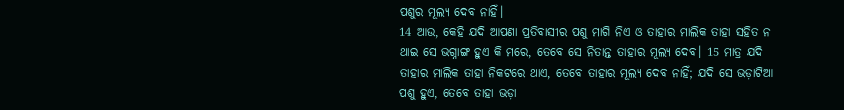ପଶୁର ମୂଲ୍ୟ ଦେବ ନାହିଁ।
14 ଆଉ, କେହି ଯଦି ଆପଣା ପ୍ରତିବାସୀର ପଶୁ ମାଗି ନିଏ ଓ ତାହାର ମାଲିକ ତାହା ସହିତ ନ ଥାଇ ସେ ଭଗ୍ନାଙ୍ଗ ହୁଏ କି ମରେ, ତେବେ ସେ ନିତାନ୍ତ ତାହାର ମୂଲ୍ୟ ଦେବ। 15 ମାତ୍ର ଯଦି ତାହାର ମାଲିକ ତାହା ନିକଟରେ ଥାଏ, ତେବେ ତାହାର ମୂଲ୍ୟ ଦେବ ନାହିଁ; ଯଦି ସେ ଭଡ଼ାଟିଆ ପଶୁ ହୁଏ, ତେବେ ତାହା ଭଡ଼ା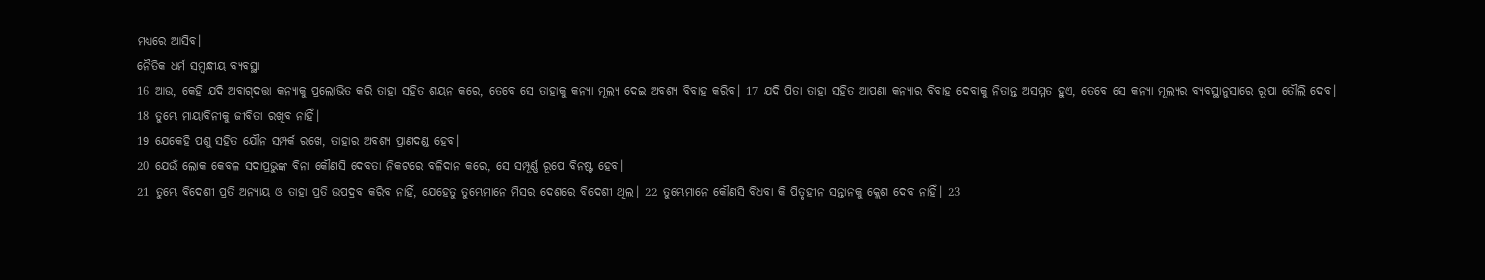ମଧ୍ୟରେ ଆସିବ।
ନୈତିକ ଧର୍ମ ସମ୍ବନ୍ଧୀୟ ବ୍ୟବସ୍ଥା
16 ଆଉ, କେହି ଯଦି ଅବାଗ୍‍ଦତ୍ତା କନ୍ୟାକୁ ପ୍ରଲୋଭିତ କରି ତାହା ସହିତ ଶୟନ କରେ, ତେବେ ସେ ତାହାକୁ କନ୍ୟା ମୂଲ୍ୟ ଦେଇ ଅବଶ୍ୟ ବିବାହ କରିବ। 17 ଯଦି ପିତା ତାହା ସହିତ ଆପଣା କନ୍ୟାର ବିବାହ ଦେବାକୁ ନିତାନ୍ତ ଅସମ୍ମତ ହୁଏ, ତେବେ ସେ କନ୍ୟା ମୂଲ୍ୟର ବ୍ୟବସ୍ଥାନୁସାରେ ରୂପା ତୌଲି ଦେବ।
18 ତୁମ୍ଭେ ମାୟାବିନୀକୁ ଜୀବିତା ରଖିବ ନାହିଁ।
19 ଯେକେହି ପଶୁ ସହିତ ଯୌନ ସମ୍ପର୍କ ରଖେ, ତାହାର ଅବଶ୍ୟ ପ୍ରାଣଦଣ୍ଡ ହେବ।
20 ଯେଉଁ ଲୋକ କେବଳ ସଦାପ୍ରଭୁଙ୍କ ବିନା କୌଣସି ଦେବତା ନିକଟରେ ବଳିଦାନ କରେ, ସେ ସମ୍ପୂର୍ଣ୍ଣ ରୂପେ ବିନଷ୍ଟ ହେବ।
21 ତୁମ୍ଭେ ବିଦେଶୀ ପ୍ରତି ଅନ୍ୟାୟ ଓ ତାହା ପ୍ରତି ଉପଦ୍ରବ କରିବ ନାହିଁ, ଯେହେତୁ ତୁମ୍ଭେମାନେ ମିସର ଦେଶରେ ବିଦେଶୀ ଥିଲ। 22 ତୁମ୍ଭେମାନେ କୌଣସି ବିଧବା କି ପିତୃହୀନ ସନ୍ତାନକୁ କ୍ଲେଶ ଦେବ ନାହିଁ। 23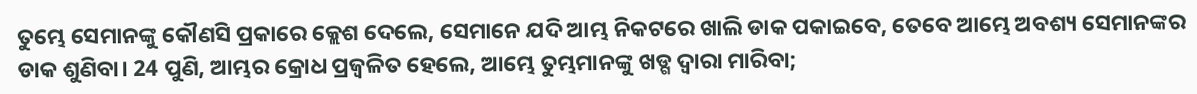ତୁମ୍ଭେ ସେମାନଙ୍କୁ କୌଣସି ପ୍ରକାରେ କ୍ଲେଶ ଦେଲେ, ସେମାନେ ଯଦି ଆମ୍ଭ ନିକଟରେ ଖାଲି ଡାକ ପକାଇବେ, ତେବେ ଆମ୍ଭେ ଅବଶ୍ୟ ସେମାନଙ୍କର ଡାକ ଶୁଣିବା। 24 ପୁଣି, ଆମ୍ଭର କ୍ରୋଧ ପ୍ରଜ୍ୱଳିତ ହେଲେ, ଆମ୍ଭେ ତୁମ୍ଭମାନଙ୍କୁ ଖଡ୍ଗ ଦ୍ୱାରା ମାରିବା;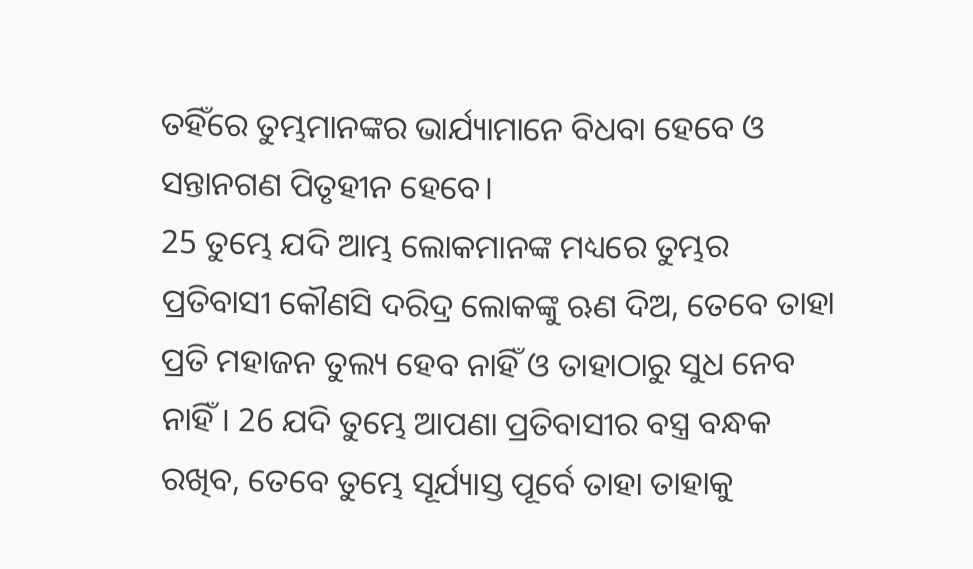ତହିଁରେ ତୁମ୍ଭମାନଙ୍କର ଭାର୍ଯ୍ୟାମାନେ ବିଧବା ହେବେ ଓ ସନ୍ତାନଗଣ ପିତୃହୀନ ହେବେ।
25 ତୁମ୍ଭେ ଯଦି ଆମ୍ଭ ଲୋକମାନଙ୍କ ମଧ୍ୟରେ ତୁମ୍ଭର ପ୍ରତିବାସୀ କୌଣସି ଦରିଦ୍ର ଲୋକଙ୍କୁ ଋଣ ଦିଅ, ତେବେ ତାହା ପ୍ରତି ମହାଜନ ତୁଲ୍ୟ ହେବ ନାହିଁ ଓ ତାହାଠାରୁ ସୁଧ ନେବ ନାହିଁ। 26 ଯଦି ତୁମ୍ଭେ ଆପଣା ପ୍ରତିବାସୀର ବସ୍ତ୍ର ବନ୍ଧକ ରଖିବ, ତେବେ ତୁମ୍ଭେ ସୂର୍ଯ୍ୟାସ୍ତ ପୂର୍ବେ ତାହା ତାହାକୁ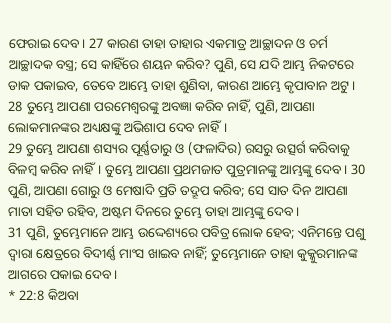ଫେରାଇ ଦେବ। 27 କାରଣ ତାହା ତାହାର ଏକମାତ୍ର ଆଚ୍ଛାଦନ ଓ ଚର୍ମ ଆଚ୍ଛାଦକ ବସ୍ତ୍ର; ସେ କାହିଁରେ ଶୟନ କରିବ? ପୁଣି, ସେ ଯଦି ଆମ୍ଭ ନିକଟରେ ଡାକ ପକାଇବ, ତେବେ ଆମ୍ଭେ ତାହା ଶୁଣିବା, କାରଣ ଆମ୍ଭେ କୃପାବାନ ଅଟୁ।
28 ତୁମ୍ଭେ ଆପଣା ପରମେଶ୍ୱରଙ୍କୁ ଅବଜ୍ଞା କରିବ ନାହିଁ, ପୁଣି, ଆପଣା ଲୋକମାନଙ୍କର ଅଧ୍ୟକ୍ଷଙ୍କୁ ଅଭିଶାପ ଦେବ ନାହିଁ।
29 ତୁମ୍ଭେ ଆପଣା ଶସ୍ୟର ପୂର୍ଣ୍ଣତାରୁ ଓ (ଫଳାଦିର) ରସରୁ ଉତ୍ସର୍ଗ କରିବାକୁ ବିଳମ୍ବ କରିବ ନାହିଁ। ତୁମ୍ଭେ ଆପଣା ପ୍ରଥମଜାତ ପୁତ୍ରମାନଙ୍କୁ ଆମ୍ଭଙ୍କୁ ଦେବ। 30 ପୁଣି, ଆପଣା ଗୋରୁ ଓ ମେଷାଦି ପ୍ରତି ତଦ୍ରୂପ କରିବ; ସେ ସାତ ଦିନ ଆପଣା ମାତା ସହିତ ରହିବ, ଅଷ୍ଟମ ଦିନରେ ତୁମ୍ଭେ ତାହା ଆମ୍ଭଙ୍କୁ ଦେବ।
31 ପୁଣି, ତୁମ୍ଭେମାନେ ଆମ୍ଭ ଉଦ୍ଦେଶ୍ୟରେ ପବିତ୍ର ଲୋକ ହେବ; ଏନିମନ୍ତେ ପଶୁ ଦ୍ୱାରା କ୍ଷେତ୍ରରେ ବିଦୀର୍ଣ୍ଣ ମାଂସ ଖାଇବ ନାହିଁ; ତୁମ୍ଭେମାନେ ତାହା କୁକ୍କୁରମାନଙ୍କ ଆଗରେ ପକାଇ ଦେବ।
* 22:8 କିଅବା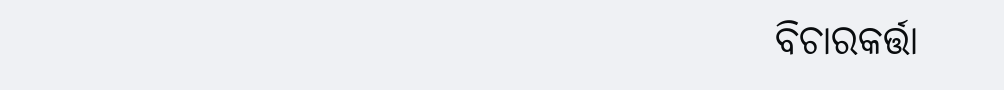ବିଚାରକର୍ତ୍ତା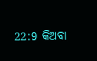22:9 କିଅବା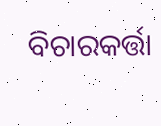ବିଚାରକର୍ତ୍ତା